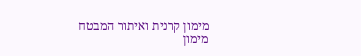מימון קרנית ואיתור המבטח
מימון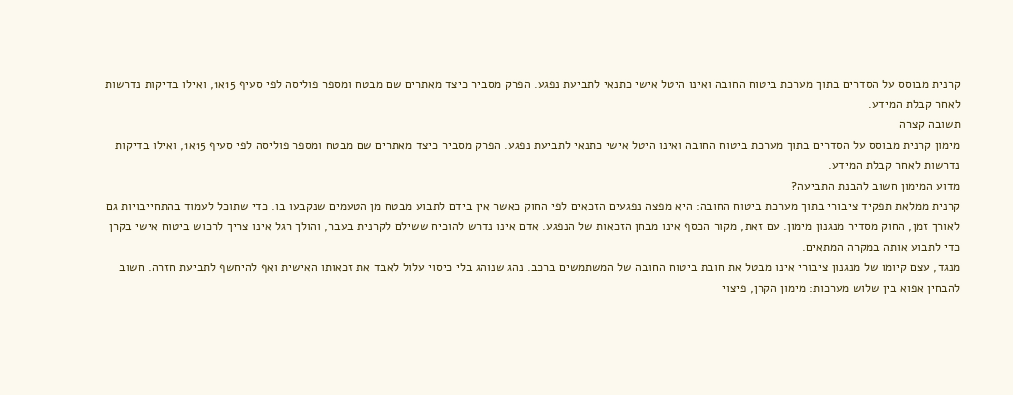קרנית מבוסס על הסדרים בתוך מערכת ביטוח החובה ואינו היטל אישי כתנאי לתביעת נפגע. הפרק מסביר כיצד מאתרים שם מבטח ומספר פוליסה לפי סעיף 15א1, ואילו בדיקות נדרשות לאחר קבלת המידע.
תשובה קצרה
מימון קרנית מבוסס על הסדרים בתוך מערכת ביטוח החובה ואינו היטל אישי כתנאי לתביעת נפגע. הפרק מסביר כיצד מאתרים שם מבטח ומספר פוליסה לפי סעיף 15א1, ואילו בדיקות נדרשות לאחר קבלת המידע.
מדוע המימון חשוב להבנת התביעה?
קרנית ממלאת תפקיד ציבורי בתוך מערכת ביטוח החובה: היא מפצה נפגעים הזכאים לפי החוק כאשר אין בידם לתבוע מבטח מן הטעמים שנקבעו בו. כדי שתוכל לעמוד בהתחייבויות גם לאורך זמן, החוק מסדיר מנגנון מימון. עם זאת, מקור הכסף אינו מבחן הזכאות של הנפגע. אדם אינו נדרש להוכיח ששילם לקרנית בעבר, והולך רגל אינו צריך לרכוש ביטוח אישי בקרן כדי לתבוע אותה במקרה המתאים.
מנגד, עצם קיומו של מנגנון ציבורי אינו מבטל את חובת ביטוח החובה של המשתמשים ברכב. נהג שנוהג בלי כיסוי עלול לאבד את זכאותו האישית ואף להיחשף לתביעת חזרה. חשוב להבחין אפוא בין שלוש מערכות: מימון הקרן, פיצוי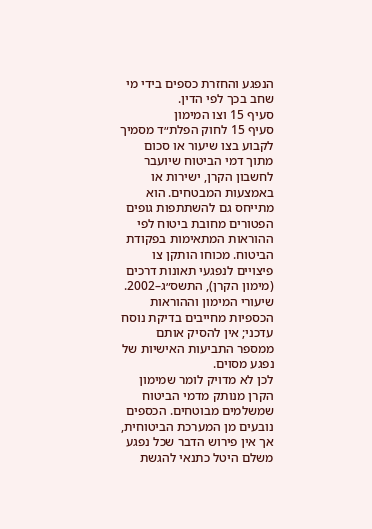הנפגע והחזרת כספים בידי מי שחב בכך לפי הדין.
סעיף 15 וצו המימון
סעיף 15 לחוק הפלת״ד מסמיך לקבוע בצו שיעור או סכום מתוך דמי הביטוח שיועבר לחשבון הקרן, ישירות או באמצעות המבטחים. הוא מתייחס גם להשתתפות גופים הפטורים מחובת ביטוח לפי ההוראות המתאימות בפקודת הביטוח. מכוחו הותקן צו פיצויים לנפגעי תאונות דרכים (מימון הקרן), התשס״ג–2002. שיעורי המימון וההוראות הכספיות מחייבים בדיקת נוסח עדכני; אין להסיק אותם ממספר התביעות האישיות של נפגע מסוים.
לכן לא מדויק לומר שמימון הקרן מנותק מדמי הביטוח שמשלמים מבוטחים. הכספים נובעים מן המערכת הביטוחית, אך אין פירוש הדבר שכל נפגע משלם היטל כתנאי להגשת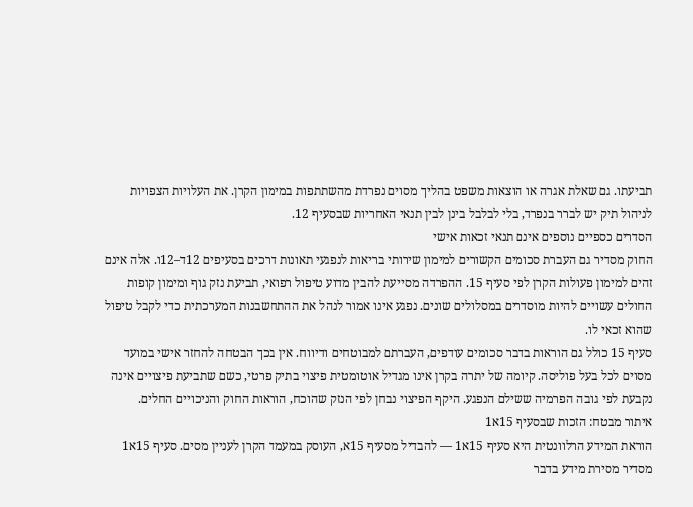תביעתו. גם שאלת אגרה או הוצאות משפט בהליך מסוים נפרדת מהשתתפות במימון הקרן. את העלויות הצפויות לניהול תיק יש לברר בנפרד, בלי לבלבל בינן לבין תנאי האחריות שבסעיף 12.
הסדרים כספיים נוספים אינם תנאי זכאות אישי
החוק מסדיר גם העברת סכומים הקשורים למימון שירותי בריאות לנפגעי תאונות דרכים בסעיפים 12ד–12ו. אלה אינם זהים למימון פעולות הקרן לפי סעיף 15. ההפרדה מסייעת להבין מדוע טיפול רפואי, תביעת נזק גוף ומימון קופות החולים עשויים להיות מוסדרים במסלולים שונים. נפגע אינו אמור לנהל את ההתחשבנות המערכתית כדי לקבל טיפול שהוא זכאי לו.
סעיף 15 כולל גם הוראות בדבר סכומים עודפים, העברתם למבוטחים ודיווח. אין בכך הבטחה להחזר אישי במועד מסוים לכל בעל פוליסה. קיומה של יתרה בקרן אינו מגדיל אוטומטית פיצוי בתיק פרטי, כשם שתביעת פיצויים אינה נקבעת לפי גובה הפרמיה ששילם הנפגע. היקף הפיצוי נבחן לפי הנזק שהוכח, הוראות החוק והניכויים החלים.
איתור מבטח: הזכות שבסעיף 15א1
הוראת המידע הרלוונטית היא סעיף 15א1 — להבדיל מסעיף 15א, העוסק במעמד הקרן לעניין מסים. סעיף 15א1 מסדיר מסירת מידע בדבר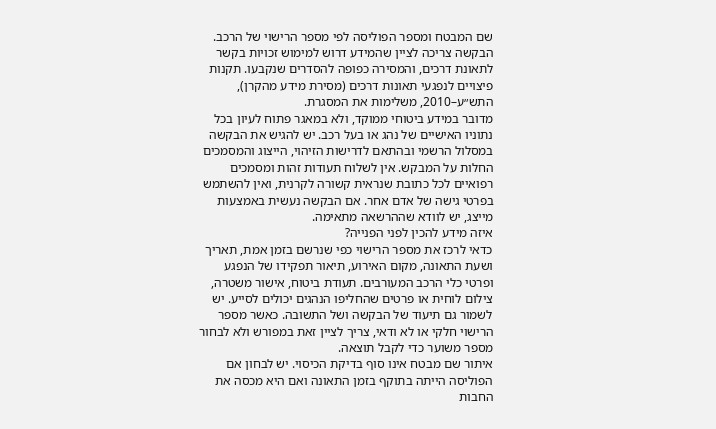שם המבטח ומספר הפוליסה לפי מספר הרישוי של הרכב. הבקשה צריכה לציין שהמידע דרוש למימוש זכויות בקשר לתאונת דרכים, והמסירה כפופה להסדרים שנקבעו. תקנות פיצויים לנפגעי תאונות דרכים (מסירת מידע מהקרן), התש״ע–2010, משלימות את המסגרת.
מדובר במידע ביטוחי ממוקד, ולא במאגר פתוח לעיון בכל נתוניו האישיים של נהג או בעל רכב. יש להגיש את הבקשה במסלול הרשמי ובהתאם לדרישות הזיהוי, הייצוג והמסמכים החלות על המבקש. אין לשלוח תעודות זהות ומסמכים רפואיים לכל כתובת שנראית קשורה לקרנית, ואין להשתמש בפרטי גישה של אדם אחר. אם הבקשה נעשית באמצעות מייצג, יש לוודא שההרשאה מתאימה.
איזה מידע להכין לפני הפנייה?
כדאי לרכז את מספר הרישוי כפי שנרשם בזמן אמת, תאריך ושעת התאונה, מקום האירוע, תיאור תפקידו של הנפגע ופרטי כלי הרכב המעורבים. תעודת ביטוח, אישור משטרה, צילום לוחית או פרטים שהחליפו הנהגים יכולים לסייע. יש לשמור גם תיעוד של הבקשה ושל התשובה. כאשר מספר הרישוי חלקי או לא ודאי, צריך לציין זאת במפורש ולא לבחור מספר משוער כדי לקבל תוצאה.
איתור שם מבטח אינו סוף בדיקת הכיסוי. יש לבחון אם הפוליסה הייתה בתוקף בזמן התאונה ואם היא מכסה את החבות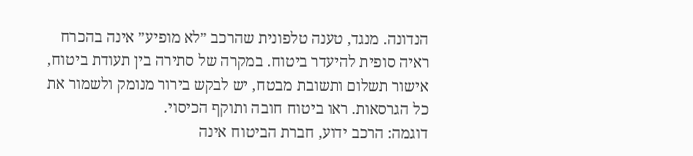הנדונה. מנגד, טענה טלפונית שהרכב ״לא מופיע״ אינה בהכרח ראיה סופית להיעדר ביטוח. במקרה של סתירה בין תעודת ביטוח, אישור תשלום ותשובת מבטח, יש לבקש בירור מנומק ולשמור את כל הגרסאות. ראו ביטוח חובה ותוקף הכיסוי.
דוגמה: הרכב ידוע, חברת הביטוח אינה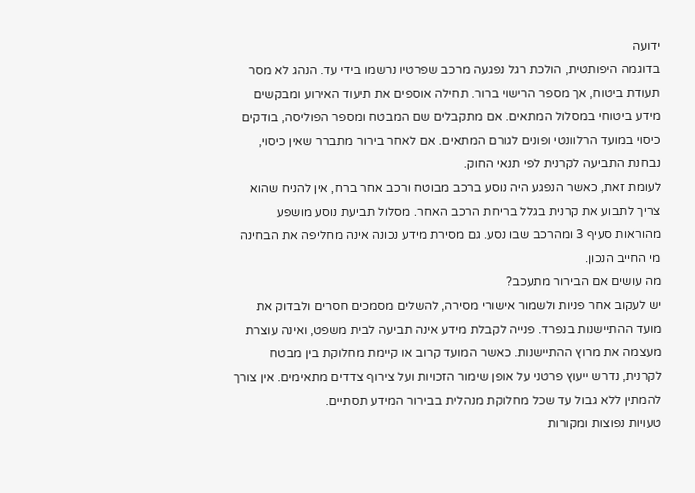ידועה
בדוגמה היפותטית, הולכת רגל נפגעה מרכב שפרטיו נרשמו בידי עד. הנהג לא מסר תעודת ביטוח, אך מספר הרישוי ברור. תחילה אוספים את תיעוד האירוע ומבקשים מידע ביטוחי במסלול המתאים. אם מתקבלים שם המבטח ומספר הפוליסה, בודקים כיסוי במועד הרלוונטי ופונים לגורם המתאים. אם לאחר בירור מתברר שאין כיסוי, נבחנת התביעה לקרנית לפי תנאי החוק.
לעומת זאת, כאשר הנפגע היה נוסע ברכב מבוטח ורכב אחר ברח, אין להניח שהוא צריך לתבוע את קרנית בגלל בריחת הרכב האחר. מסלול תביעת נוסע מושפע מהוראות סעיף 3 ומהרכב שבו נסע. גם מסירת מידע נכונה אינה מחליפה את הבחינה מי החייב הנכון.
מה עושים אם הבירור מתעכב?
יש לעקוב אחר פניות ולשמור אישורי מסירה, להשלים מסמכים חסרים ולבדוק את מועד ההתיישנות בנפרד. פנייה לקבלת מידע אינה תביעה לבית משפט, ואינה עוצרת מעצמה את מרוץ ההתיישנות. כאשר המועד קרוב או קיימת מחלוקת בין מבטח לקרנית, נדרש ייעוץ פרטני על אופן שימור הזכויות ועל צירוף צדדים מתאימים. אין צורך להמתין ללא גבול עד שכל מחלוקת מנהלית בבירור המידע תסתיים.
טעויות נפוצות ומקורות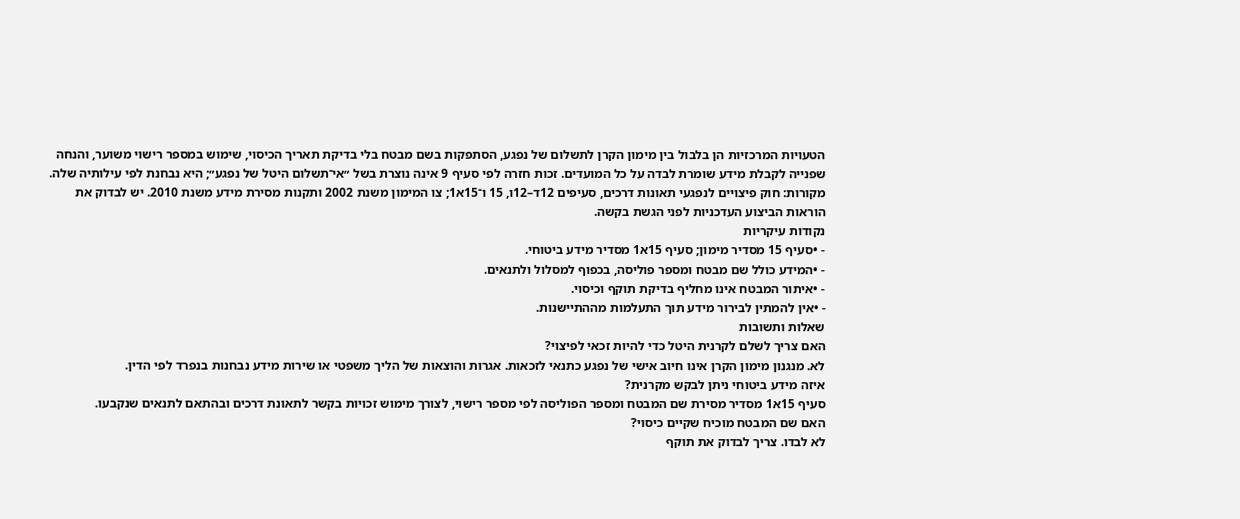הטעויות המרכזיות הן בלבול בין מימון הקרן לתשלום של נפגע, הסתפקות בשם מבטח בלי בדיקת תאריך הכיסוי, שימוש במספר רישוי משוער, והנחה שפנייה לקבלת מידע שומרת לבדה על כל המועדים. זכות חזרה לפי סעיף 9 אינה נוצרת בשל ״אי־תשלום היטל של נפגע״; היא נבחנת לפי עילותיה שלה.
מקורות: חוק פיצויים לנפגעי תאונות דרכים, סעיפים 12ד–12ו, 15 ו־15א1; צו המימון משנת 2002 ותקנות מסירת מידע משנת 2010. יש לבדוק את הוראות הביצוע העדכניות לפני הגשת בקשה.
נקודות עיקריות
- •סעיף 15 מסדיר מימון; סעיף 15א1 מסדיר מידע ביטוחי.
- •המידע כולל שם מבטח ומספר פוליסה, בכפוף למסלול ולתנאים.
- •איתור המבטח אינו מחליף בדיקת תוקף וכיסוי.
- •אין להמתין לבירור מידע תוך התעלמות מההתיישנות.
שאלות ותשובות
האם צריך לשלם לקרנית היטל כדי להיות זכאי לפיצוי?
לא. מנגנון מימון הקרן אינו חיוב אישי של נפגע כתנאי לזכאות. אגרות והוצאות של הליך משפטי או שירות מידע נבחנות בנפרד לפי הדין.
איזה מידע ביטוחי ניתן לבקש מקרנית?
סעיף 15א1 מסדיר מסירת שם המבטח ומספר הפוליסה לפי מספר רישוי, לצורך מימוש זכויות בקשר לתאונת דרכים ובהתאם לתנאים שנקבעו.
האם שם המבטח מוכיח שקיים כיסוי?
לא לבדו. צריך לבדוק את תוקף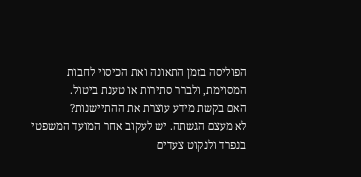הפוליסה בזמן התאונה ואת הכיסוי לחבות המסוימת, ולברר סתירות או טענת ביטול.
האם בקשת מידע עוצרת את ההתיישנות?
לא מעצם הגשתה. יש לעקוב אחר המועד המשפטי בנפרד ולנקוט צעדים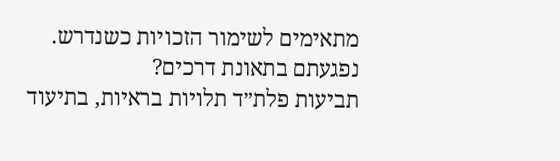מתאימים לשימור הזכויות כשנדרש.
נפגעתם בתאונת דרכים?
תביעות פלת״ד תלויות בראיות, בתיעוד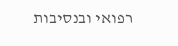רפואי ובנסיבות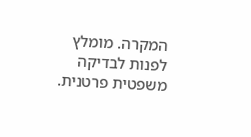המקרה. מומלץ לפנות לבדיקה משפטית פרטנית.